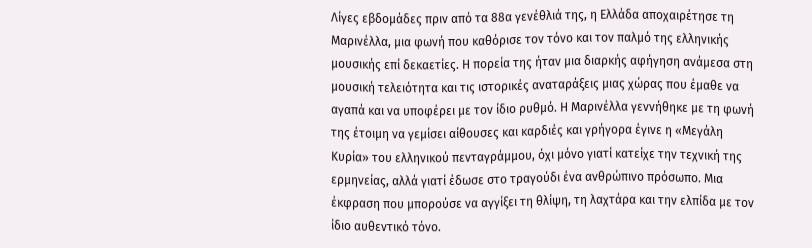Λίγες εβδομάδες πριν από τα 88α γενέθλιά της, η Ελλάδα αποχαιρέτησε τη Μαρινέλλα, μια φωνή που καθόρισε τον τόνο και τον παλμό της ελληνικής μουσικής επί δεκαετίες. Η πορεία της ήταν μια διαρκής αφήγηση ανάμεσα στη μουσική τελειότητα και τις ιστορικές αναταράξεις μιας χώρας που έμαθε να αγαπά και να υποφέρει με τον ίδιο ρυθμό. Η Μαρινέλλα γεννήθηκε με τη φωνή της έτοιμη να γεμίσει αίθουσες και καρδιές και γρήγορα έγινε η «Μεγάλη Κυρία» του ελληνικού πενταγράμμου, όχι μόνο γιατί κατείχε την τεχνική της ερμηνείας, αλλά γιατί έδωσε στο τραγούδι ένα ανθρώπινο πρόσωπο. Μια έκφραση που μπορούσε να αγγίξει τη θλίψη, τη λαχτάρα και την ελπίδα με τον ίδιο αυθεντικό τόνο.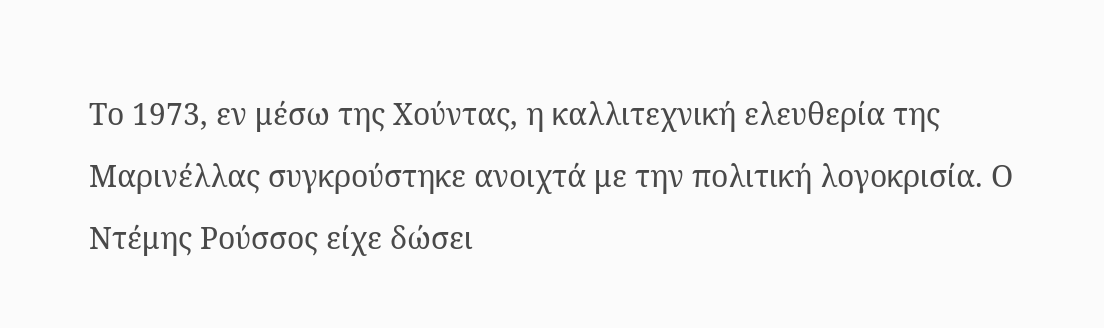Το 1973, εν μέσω της Χούντας, η καλλιτεχνική ελευθερία της Μαρινέλλας συγκρούστηκε ανοιχτά με την πολιτική λογοκρισία. Ο Ντέμης Ρούσσος είχε δώσει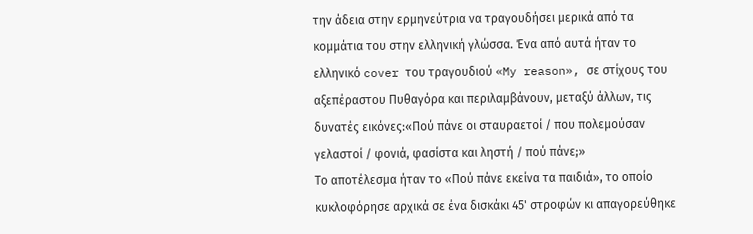την άδεια στην ερμηνεύτρια να τραγουδήσει μερικά από τα κομμάτια του στην ελληνική γλώσσα. Ένα από αυτά ήταν το ελληνικό cover του τραγουδιού «My reason», σε στίχους του αξεπέραστου Πυθαγόρα και περιλαμβάνουν, μεταξύ άλλων, τις δυνατές εικόνες:«Πού πάνε οι σταυραετοί / που πολεμούσαν γελαστοί / φονιά, φασίστα και ληστή / πού πάνε;»
Το αποτέλεσμα ήταν το «Πού πάνε εκείνα τα παιδιά», το οποίο κυκλοφόρησε αρχικά σε ένα δισκάκι 45' στροφών κι απαγορεύθηκε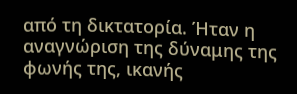από τη δικτατορία. Ήταν η αναγνώριση της δύναμης της φωνής της, ικανής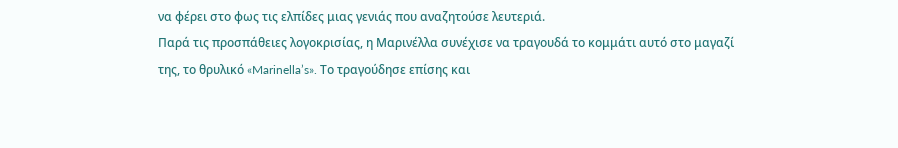να φέρει στο φως τις ελπίδες μιας γενιάς που αναζητούσε λευτεριά.
Παρά τις προσπάθειες λογοκρισίας, η Μαρινέλλα συνέχισε να τραγουδά το κομμάτι αυτό στο μαγαζί της, το θρυλικό «Marinella’s». Το τραγούδησε επίσης και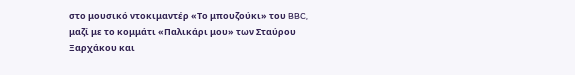στο μουσικό ντοκιμαντέρ «Το μπουζούκι» του BBC, μαζί με το κομμάτι «Παλικάρι μου» των Σταύρου Ξαρχάκου και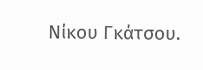Νίκου Γκάτσου.